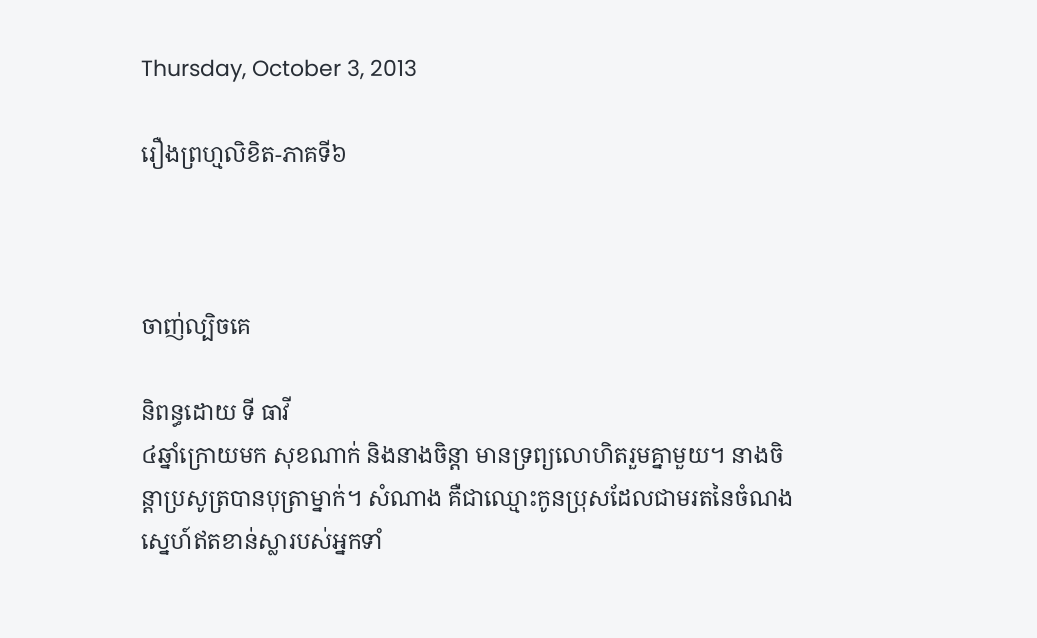Thursday, October 3, 2013

រឿងព្រហ្មលិខិត-ភាគទី៦



ចាញ់ល្បិចគេ

និពន្ធដោយ ទី ធាវី
៤ឆ្នាំក្រោយមក សុខណាក់ និងនាងចិន្ដា មានទ្រព្យលោហិតរួមគ្នាមួយ។ នាងចិន្តាប្រសូត្របានបុត្រាម្នាក់។ សំណាង គឺជាឈ្មោះកូនប្រុសដែលជាមរតនៃចំណងស្នេហ៍ឥតខាន់ស្លារបស់អ្នកទាំ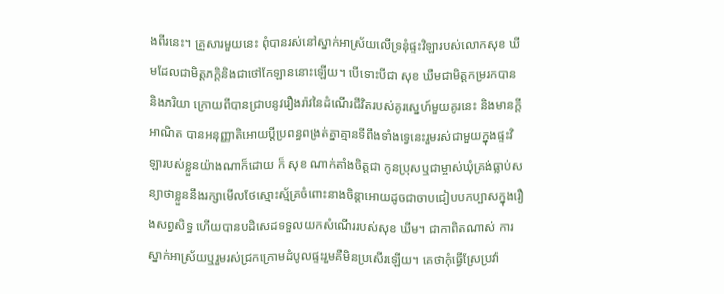ងពីរនេះ។ គ្រួសារមួយនេះ ពុំបានរស់នៅស្នាក់អាស្រ័យលើទ្រនុំផ្ទះវិឡារបស់លោកសុខ ឃីមដែលជាមិត្តភក្តិនិងជាថៅកែឡាននោះឡើយ។ បើទោះបីជា សុខ ឃឺមជាមិត្តកម្ររកបាន និងភរិយា ក្រោយពីបានជ្រាបនូវរឿងរ៉ាវនៃដំណើរជីវិតរបស់គូរស្នេហ៍មួយគូរនេះ និងមានក្តីអាណិត បានអនុញ្ញាតិអោយប្តីប្រពន្ធពង្រត់គ្នាគ្មានទីពឹងទាំងទ្វេនេះរួមរស់ជាមួយក្នុងផ្ទះវិឡារបស់ខ្លួនយ៉ាងណាក៏ដោយ ក៏ សុខ ណាក់តាំងចិត្តជា កូនប្រុសឬជាម្ចាស់ឃុំគ្រង់ធ្លាប់សន្យាថាខ្លួននឹងរក្សាមើលថែស្មោះស្ម័គ្រចំពោះនាងចិន្តាអោយដូចជាចាបជៀបបកប្បាសក្នុងរឿងសព្វសិទ្ធ ហើយបានបដិសេដទទួលយកសំណើររបស់សុខ ឃីម។ ជាកាពិតណាស់ ការស្នាក់អាស្រ័យឬរួមរស់ជ្រកក្រោមដំបូលផ្ទះរួមគឺមិនប្រសើរឡើយ។ គេថាកុំធ្វើស្រែប្រវ៉ា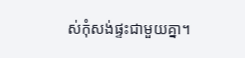ស់កុំសង់ផ្ទះជាមួយគ្នា។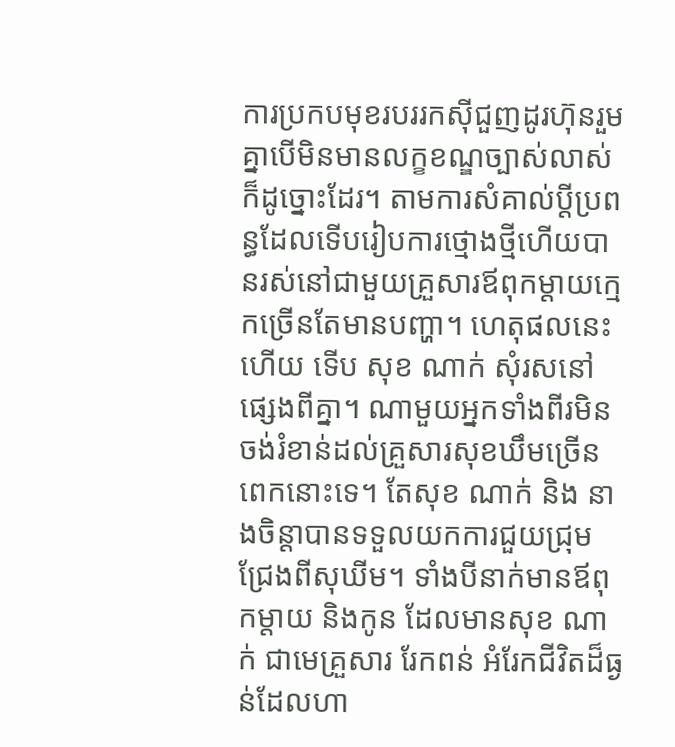ការប្រកបមុខរបររកស៊ីជួញដូរហ៊ុនរួមគ្នាបើមិនមានលក្ខខណ្ឌច្បាស់លាស់ក៏ដូច្នោះដែរ។ តាមការសំគាល់ប្តីប្រពន្ធដែលទើបរៀបការថ្មោងថ្មីហើយបានរស់នៅជាមួយគ្រួសារឪពុកម្តាយក្មេកច្រើនតែមានបញ្ហា។ ហេតុផលនេះហើយ ទើប សុខ ណាក់ សុំរសនៅផ្សេងពីគ្នា។ ណាមួយអ្នកទាំងពីរមិនចង់រំខាន់ដល់គ្រួសារសុខឃឹមច្រើនពេកនោះទេ។ តែសុខ ណាក់ និង នាងចិន្តាបានទទួលយកការជួយជ្រុមជ្រែងពីសុឃីម។ ទាំងបីនាក់មានឪពុកម្តាយ និងកូន ដែលមានសុខ ណាក់ ជាមេគ្រួសារ រែកពន់ អំរែកជីវិតដ៏ធ្ងន់ដែលហា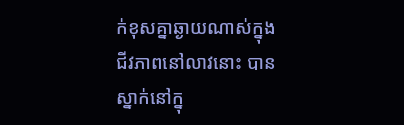ក់ខុសគ្នាឆ្ងាយណាស់ក្នុងជីវភាពនៅលាវនោះ បានស្នាក់នៅក្នុ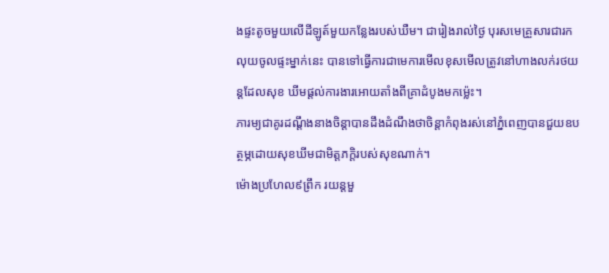ងផ្ទះតូចមួយលើដីឡូត៍មួយកន្លែងរបស់ឃឺម។ ជារៀងរាល់ថ្ងៃ បុរសមេគ្រួសារជារកលុយចូលផ្ទះម្នាក់នេះ បានទៅធ្វើការជាមេការមើលខុសមើលត្រូវនៅហាងលក់រថយន្តដែលសុខ ឃីមផ្តល់ការងារអោយតាំងពីគ្រាដំបូងមកម៉្លេះ។
ភារម្យជាគូរដណ្ដឹងនាងចិន្ដាបានដឹងដំណឹងថាចិន្ដាកំពុងរស់នៅភ្នំពេញបានជួយឧបត្ថម្ភដោយសុខឃីមជាមិត្ដភក្ដិរបស់សុខណាក់។
ម៉ោងប្រហែល៩ព្រឹក រយន្ដមួ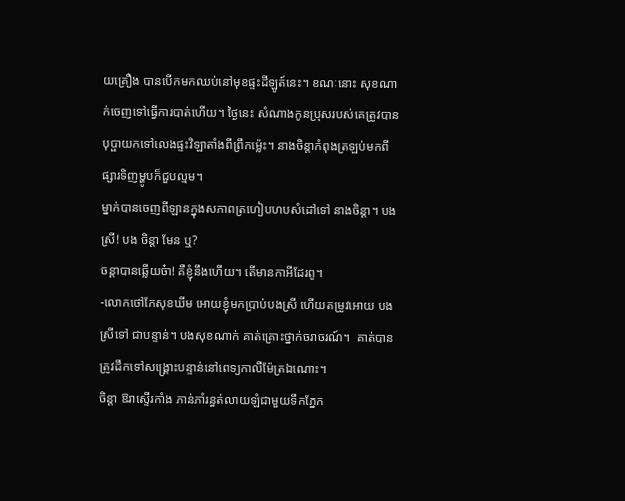យគ្រឿង បានបើកមកឈប់នៅមុខផ្ទះដីឡូត៍នេះ។ ខណៈនោះ សុខណាក់ចេញទៅធ្វើការបាត់ហើយ។ ថ្ងៃនេះ សំណាងកូនប្រុសរបស់គេត្រូវបានបុប្ផាយកទៅលេងផ្ទះវិឡាតាំងពីព្រឹកម៉្លេះ។ នាងចិន្តាកំពុងត្រឡប់មកពីផ្សារទិញម្ហូបក៏ជួបល្មម។
ម្នាក់បានចេញពីឡានក្នុងសភាពត្រហៀបហបសំដៅទៅ នាងចិន្ដា។ បងស្រី! បង ចិន្ដា មែន ឬ?
ចន្តាបានឆ្លើយច៎ា! គឺខ្ញុំនឹងហើយ។ តើមានកាអីដែរពូ។
-លោកថៅកែសុខឃីម អោយខ្ញុំមកប្រាប់បងស្រី ហើយតម្រូវអោយ បងស្រីទៅ ជាបន្ទាន់។ បងសុខណាក់ គាត់គ្រោះថ្នាក់ចរាចរណ៍។  គាត់បានត្រូវដឹកទៅសង្គ្រោះបន្ទាន់នៅពេទ្យកាលឺម៉ែត្រឯណោះ។
ចិន្ដា ឱរាស្ទើរកាំង ភាន់ភាំរន្ធត់លាយឡំជាមួយទឹកភ្នែក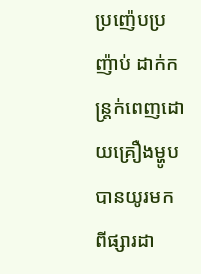ប្រញ៉េបប្រញ៉ាប់ ដាក់កន្ត្រក់ពេញដោយគ្រឿងម្ហូបបានយូរមកពីផ្សារដា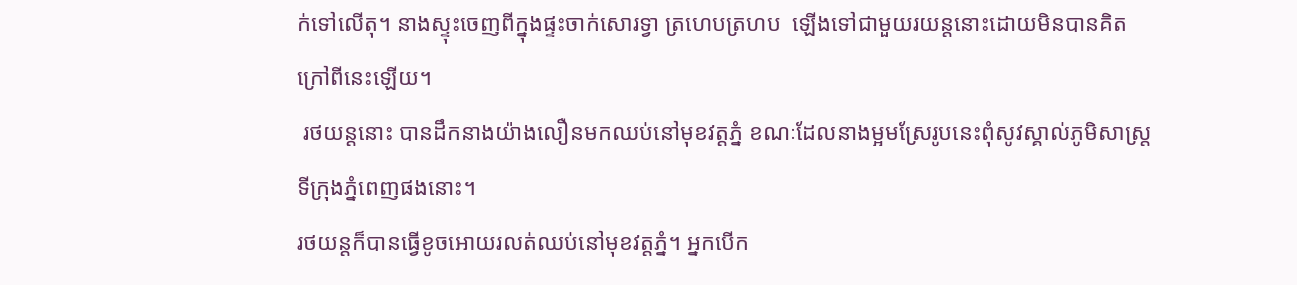ក់ទៅលើតុ។ នាងស្ទុះចេញពីក្នុងផ្ទះចាក់សោរទ្វា ត្រហេបត្រហប  ឡើងទៅជាមួយរយន្តនោះដោយមិនបានគិតក្រៅពីនេះឡើយ។
 រថយន្ដនោះ បានដឹកនាងយ៉ាងលឿនមកឈប់នៅមុខវត្ដភ្នំ ខណៈដែលនាងម្អមស្រែរូបនេះពុំសូវស្គាល់ភូមិសាស្ត្រទីក្រុងភ្នំពេញផងនោះ។
រថយន្ដក៏បានធ្វើខូចអោយរលត់ឈប់នៅមុខវត្ដភ្នំ។ អ្នកបើក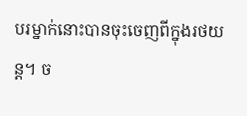បរម្នាក់នោះបានចុះចេញពីក្នុងរថយន្ដ។ ច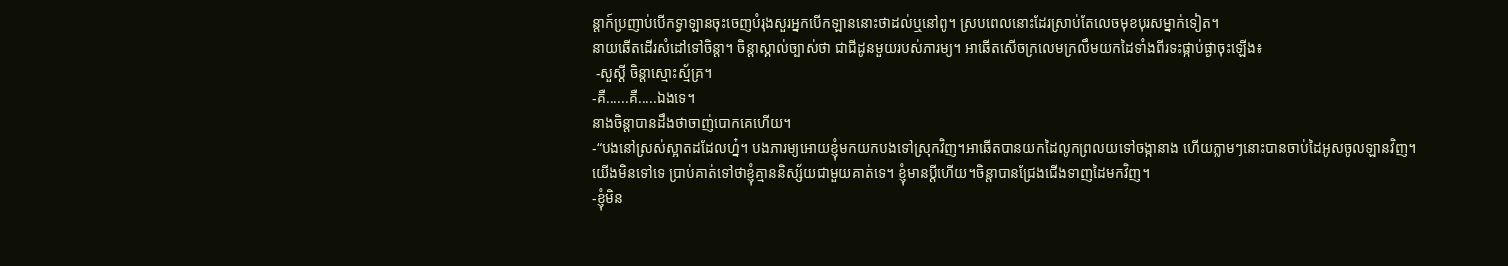ន្តាក៍ប្រញាប់បើកទ្វាឡានចុះចេញបំរុងសួរអ្នកបើកឡាននោះថាដល់ឬនៅពូ។ ស្របពេលនោះដែរស្រាប់តែលេចមុខបុរសម្នាក់ទៀត។
នាយឆើតដើរសំដៅទៅចិន្តា។ ចិន្ដាស្គាល់ច្បាស់ថា ជាជីដូនមួយរបស់ភារម្យ។ អាឆើតសើចក្រលេមក្រលឹមយកដៃទាំងពីរទះផ្កាប់ផ្ងាចុះឡើង៖
 -សួស្ដី ចិន្ដាស្មោះស្ម័គ្រ។
-គឺ......គឺ.....ឯងទេ។
នាងចិន្ដាបានដឹងថាចាញ់បោកគេហើយ។
-“បងនៅស្រស់ស្អាតដដែលហ្ន៎។ បងភារម្យអោយខ្ញុំមកយកបងទៅស្រុកវិញ។អាឆើតបានយកដៃលូកព្រលយទៅចង្កានាង ហើយភ្លាមៗនោះបានចាប់ដៃអូសចូលឡានវិញ។
យើងមិនទៅទេ ប្រាប់គាត់ទៅថាខ្ញុំគ្មាននិស្ស័យជាមួយគាត់ទេ។ ខ្ញុំមានប្ដីហើយ។ចិន្តាបានជ្រែងជើងទាញដៃមកវិញ។
-ខ្ញុំមិន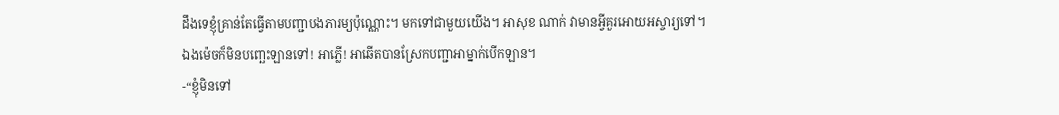ដឹងទេខ្ញុំគ្រាន់តែធ្វើតាមបញ្ជាបងភារម្យប៉ុណ្ណោះ។ មកទៅជាមួយយើង។ អាសុខ ណាក់ វាមានអ្វីគួរអោយអស្ចារ្យទៅ។
ឯងម៉េចក៏មិនបញ្ឆេះឡានទៅ! អាភ្លើ! អាឆើតបានស្រែកបញ្ជាអាម្នាក់បើកឡាន។
-“ខ្ញុំមិនទៅ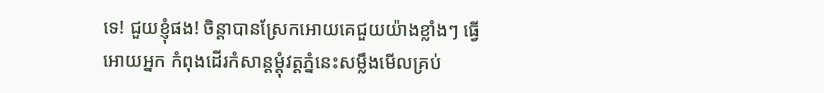ទេ! ជួយខ្ញុំផង! ចិន្ដាបានស្រែកអោយគេជួយយ៉ាងខ្លាំងៗ ធ្វើអោយអ្នក កំពុងដើរកំសាន្ដម្ដុំវត្ដភ្នំនេះសម្លឹងមើលគ្រប់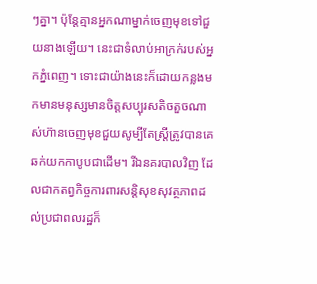ៗគ្នា។ ប៉ុន្ដែគ្មានអ្នកណាម្នាក់ចេញមុខទៅជួយនាងឡើយ។ នេះជាទំលាប់អាក្រក់របស់អ្នកភ្នំពេញ។ ទោះជាយ៉ាងនេះក៏ដោយកន្លងមកមានមនុស្សមានចិត្ដសប្បុរសតិចតួចណាស់ហ៊ានចេញមុខជួយសូម្បីតែស្ដ្រីត្រូវបានគេឆក់យកកាបូបជាដើម។ រីឯនគរបាលវិញ ដែលជាកតព្វកិច្ចការពារសន្ដិសុខសុវត្ថភាពដល់ប្រជាពលរដ្ឋក៏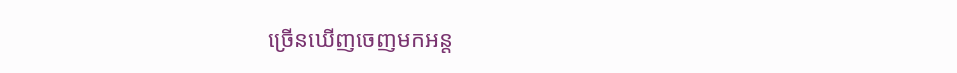ច្រើនឃើញចេញមកអន្ត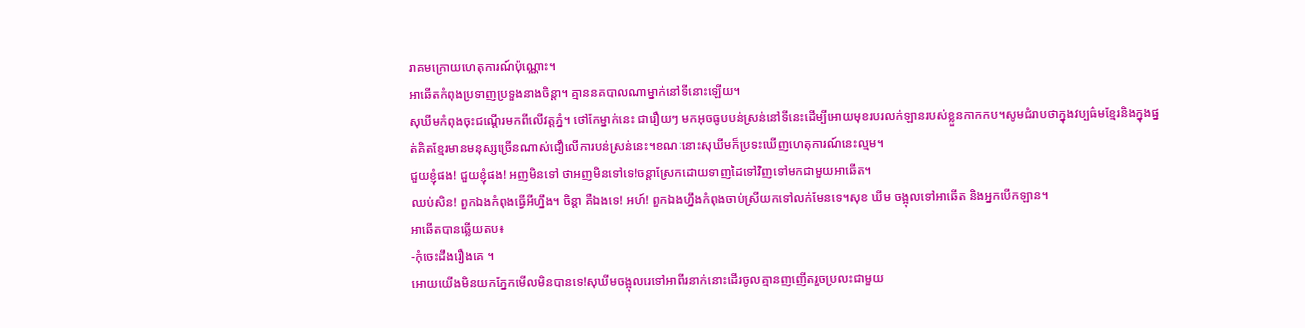រាគមក្រោយហេតុការណ៍ប៉ុណ្ណោះ។
អាឆើតកំពុងប្រទាញប្រទួងនាងចិន្ដា។ គ្មាននគបាលណាម្នាក់នៅទីនោះឡើយ។
សុឃីមកំពុងចុះជណ្ដើរមកពីលើវត្ដភ្នំ។ ថៅកែម្នាក់នេះ ជារឿយៗ មកអុចធូបបន់ស្រន់នៅទីនេះដើម្បីអោយមុខរបរលក់ឡានរបស់ខ្លួនកាកកប។សូមជំរាបថាក្នុងវប្បធ៌មខ្មែរនិងក្នុងផ្នត់គិតខ្មែរមានមនុស្សច្រើនណាស់ជឿលើការបន់ស្រន់នេះ។ខណៈនោះសុឃីមក៏ប្រទះឃើញហេតុការណ៍នេះល្មម។
ជួយខ្ញុំផង! ជួយខ្ញុំផង! អញមិនទៅ ថាអញមិនទៅទេ!ចន្តាស្រែកដោយទាញដៃទៅវិញទៅមកជាមួយអាឆើត។
ឈប់សិន! ពួកឯងកំពុងធ្វើអីហ្នឹង។ ចិន្ដា គឺឯងទេ! អហ៍! ពួកឯងហ្នឹងកំពុងចាប់ស្រីយកទៅលក់មែនទេ។សុខ ឃីម ចង្អុលទៅអាឆើត និងអ្នកបើកឡាន។
អាឆើតបានឆ្លើយតប៖
-កុំចេះដឹងរឿងគេ ។
អោយយើងមិនយកភ្នែកមើលមិនបានទេ!សុឃីមចង្អុលរេទៅអាពីរនាក់នោះដើរចូលគ្មានញញើតរួចប្រលះជាមួយ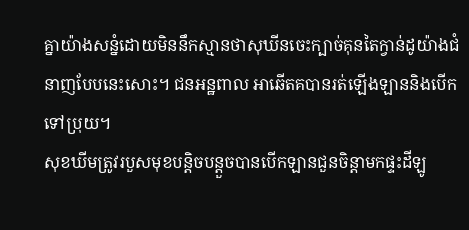គ្នាយ៉ាងសន្នំដោយមិននឹកស្មានថាសុឃីនចេះក្បាច់គុនតៃក្វាន់ដូយ៉ាងជំនាញបែបនេះសោះ។ ជនអន្ឋពាល អាឆើតគបានរត់ឡើងឡាននិងបើកទៅប្រុយ។
សុខឃីមត្រូវរបួសមុខបន្ដិចបន្ដួចបានបើកឡានជួនចិន្ដាមកផ្ទះដីឡូ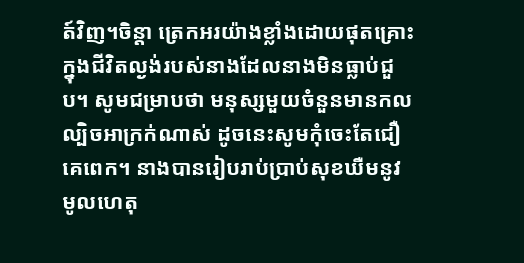ត៍វិញ។ចិន្ដា ត្រេកអរយ៉ាងខ្លាំងដោយផុតគ្រោះក្នុងជីវិតល្ងង់របស់នាងដែលនាងមិនធ្លាប់ជួប។ សូមជម្រាបថា មនុស្សមួយចំនួនមានកលល្បិចអាក្រក់ណាស់ ដូចនេះសូមកុំចេះតែជឿគេពេក។ នាងបានរៀបរាប់ប្រាប់សុខឃឺមនូវមូលហេតុ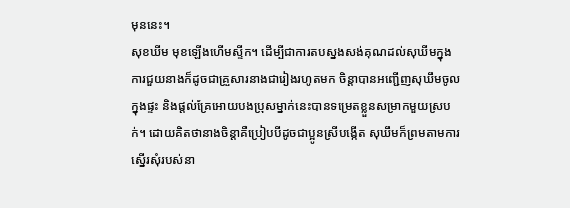មុននេះ។
សុខឃីម មុខឡើងហើមស្ទីក។ ដើម្បីជាការតបស្នងសង់គុណដល់សុឃីមក្នុងការជួយនាងក៏ដូចជាគ្រួសារនាងជារៀងរហូតមក ចិន្ដាបានអញ្ជើញសុឃឹមចូលក្នុងផ្ទះ និងផ្តល់គ្រែអោយបងប្រុសម្នាក់នេះបានទម្រេតខ្លួនសម្រាកមួយស្របក់។ ដោយគិតថានាងចិន្ដាគឺប្រៀបបីដូចជាប្អូនស្រីបង្កើត សុឃឹមក៏ព្រមតាមការស្នើរសុំរបស់នា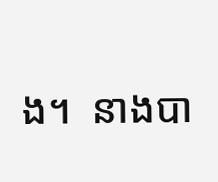ង។  នាងបា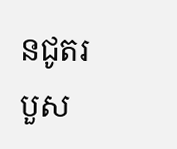នជូតរបួស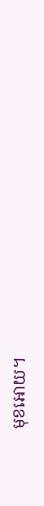មុខអោយ។